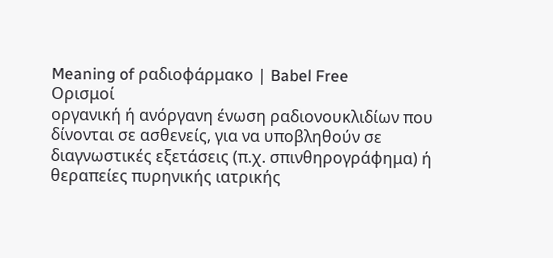Meaning of ραδιοφάρμακο | Babel Free
Ορισμοί
οργανική ή ανόργανη ένωση ραδιονουκλιδίων που δίνονται σε ασθενείς, για να υποβληθούν σε διαγνωστικές εξετάσεις (π.χ. σπινθηρογράφημα) ή θεραπείες πυρηνικής ιατρικής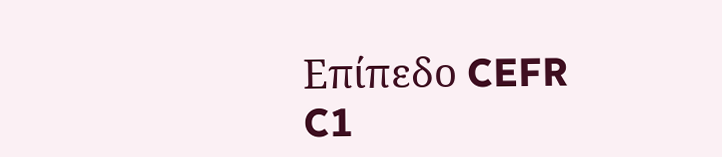Επίπεδο CEFR
C1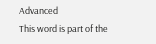Advanced
This word is part of the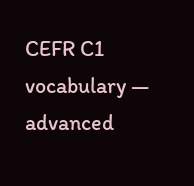CEFR C1 vocabulary — advanced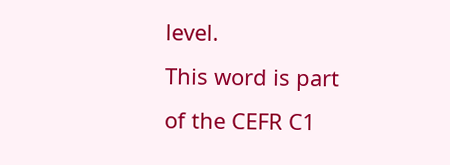level.
This word is part of the CEFR C1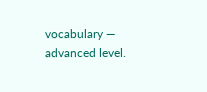vocabulary — advanced level.